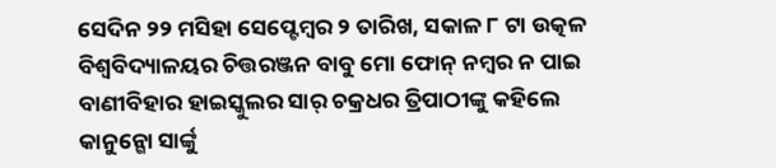ସେଦିନ ୨୨ ମସିହା ସେପ୍ଟେମ୍ବର ୨ ତାରିଖ, ସକାଳ ୮ ଟା ଉତ୍କଳ ବିଶ୍ୱବିଦ୍ୟାଳୟର ଚିତ୍ତରଞ୍ଜନ ବାବୁ ମୋ ଫୋନ୍ ନମ୍ବର ନ ପାଇ ବାଣୀବିହାର ହାଇସ୍କୁଲର ସାର୍ ଚକ୍ରଧର ତ୍ରିପାଠୀଙ୍କୁ କହିଲେ କାନୁନ୍ଗୋ ସାର୍ଙ୍କୁ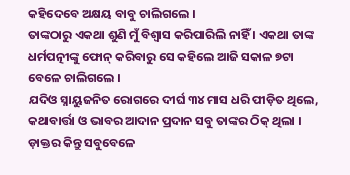କହିଦେବେ ଅକ୍ଷୟ ବାବୁ ଚାଲିଗଲେ ।
ତାଙ୍କଠାରୁ ଏକଥା ଶୁଣି ମୁଁ ବିଶ୍ୱାସ କରିପାରିଲି ନାହିଁ । ଏକଥା ତାଙ୍କ ଧର୍ମପତ୍ନୀଙ୍କୁ ଫୋନ୍ କରିବାରୁ ସେ କହିଲେ ଆଜି ସକାଳ ୭ଟା ବେଳେ ଚାଲିଗଲେ ।
ଯଦିଓ ସ୍ନାୟୁଜନିତ ରୋଗରେ ଦୀର୍ଘ ୩୪ ମାସ ଧରି ପୀଡ଼ିତ ଥିଲେ, କଥାବାର୍ତ୍ତା ଓ ଭାବର ଆଦାନ ପ୍ରଦାନ ସବୁ ତାଙ୍କର ଠିକ୍ ଥିଲା । ଡ଼ାକ୍ତର କିନ୍ତୁ ସବୁବେଳେ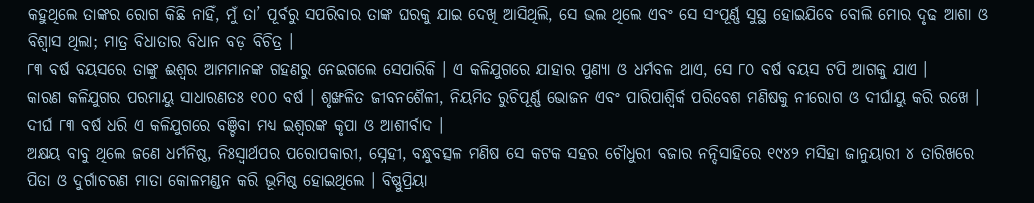କହୁଥିଲେ ତାଙ୍କର ରୋଗ କିଛି ନାହିଁ, ମୁଁ ତା’ ପୂର୍ବରୁ ସପରିବାର ତାଙ୍କ ଘରକୁ ଯାଇ ଦେଖି ଆସିଥିଲି, ସେ ଭଲ ଥିଲେ ଏବଂ ସେ ସଂପୂର୍ଣ୍ଣ ସୁସ୍ଥ ହୋଇଯିବେ ବୋଲି ମୋର ଦୃଢ ଆଶା ଓ ବିଶ୍ୱାସ ଥିଲା; ମାତ୍ର ବିଧାତାର ବିଧାନ ବଡ଼ ବିଚିତ୍ର ।
୮୩ ବର୍ଷ ବୟସରେ ତାଙ୍କୁ ଈଶ୍ୱର ଆମମାନଙ୍କ ଗହଣରୁ ନେଇଗଲେ ସେପାରିକି । ଏ କଳିଯୁଗରେ ଯାହାର ପୁଣ୍ୟା ଓ ଧର୍ମବଳ ଥାଏ, ସେ ୮୦ ବର୍ଷ ବୟସ ଟପି ଆଗକୁ ଯାଏ ।
କାରଣ କଳିଯୁଗର ପରମାୟୁ ସାଧାରଣତଃ ୧୦୦ ବର୍ଷ । ଶୃଙ୍ଖଳିତ ଜୀବନଶୈଳୀ, ନିୟମିତ ରୁଚିପୂର୍ଣ୍ଣ ଭୋଜନ ଏବଂ ପାରିପାଶ୍ୱିର୍କ ପରିବେଶ ମଣିଷକୁ ନୀରୋଗ ଓ ଦୀର୍ଘାୟୁ କରି ରଖେ । ଦୀର୍ଘ ୮୩ ବର୍ଷ ଧରି ଏ କଳିଯୁଗରେ ବଞ୍ଚିବା ମଧ୍ୟ ଇଶ୍ୱରଙ୍କ କୃପା ଓ ଆଶୀର୍ବାଦ ।
ଅକ୍ଷୟ ବାବୁ ଥିଲେ ଜଣେ ଧର୍ମନିଷ୍ଠ, ନିଃସ୍ୱାର୍ଥପର ପରୋପକାରୀ, ସ୍ନେହୀ, ବନ୍ଧୁବତ୍ସଳ ମଣିଷ ସେ କଟକ ସହର ଚୌଧୁରୀ ବଜାର ନନ୍ଦିସାହିରେ ୧୯୪୨ ମସିହା ଜାନୁୟାରୀ ୪ ତାରିଖରେ ପିତା ଓ ଦୁର୍ଗାଚରଣ ମାତା କୋଳମଣ୍ଡନ କରି ଭୂମିଷ୍ଠ ହୋଇଥିଲେ । ବିଷ୍ଣୁପ୍ରିୟା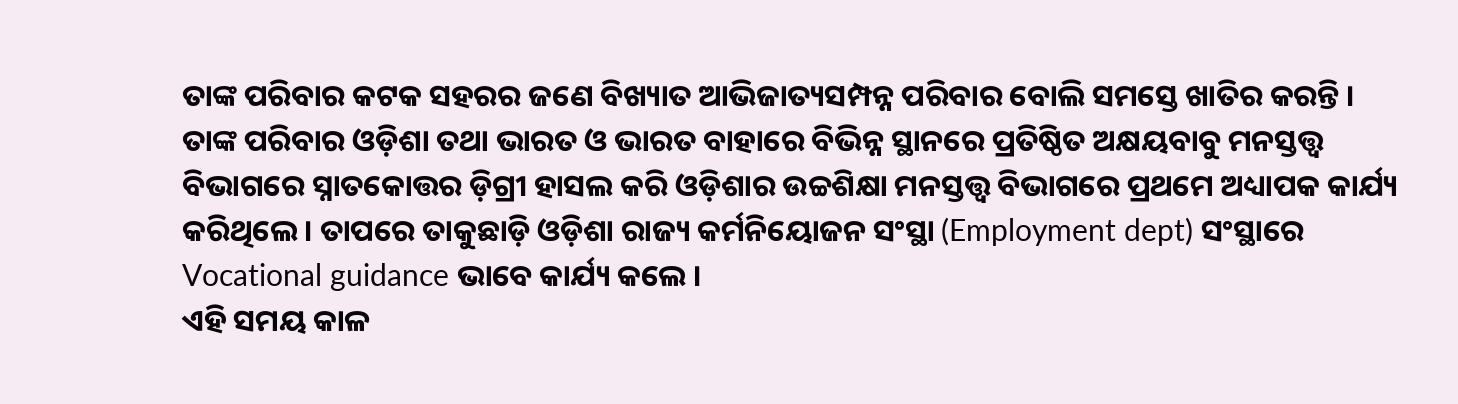ତାଙ୍କ ପରିବାର କଟକ ସହରର ଜଣେ ବିଖ୍ୟାତ ଆଭିଜାତ୍ୟସମ୍ପନ୍ନ ପରିବାର ବୋଲି ସମସ୍ତେ ଖାତିର କରନ୍ତି ।
ତାଙ୍କ ପରିବାର ଓଡ଼ିଶା ତଥା ଭାରତ ଓ ଭାରତ ବାହାରେ ବିଭିନ୍ନ ସ୍ଥାନରେ ପ୍ରତିଷ୍ଠିତ ଅକ୍ଷୟବାବୁ ମନସ୍ତତ୍ତ୍ୱ ବିଭାଗରେ ସ୍ନାତକୋତ୍ତର ଡ଼ିଗ୍ରୀ ହାସଲ କରି ଓଡ଼ିଶାର ଉଚ୍ଚଶିକ୍ଷା ମନସ୍ତତ୍ତ୍ୱ ବିଭାଗରେ ପ୍ରଥମେ ଅଧ୍ୟାପକ କାର୍ଯ୍ୟ କରିଥିଲେ । ତାପରେ ତାକୁଛାଡ଼ି ଓଡ଼ିଶା ରାଜ୍ୟ କର୍ମନିୟୋଜନ ସଂସ୍ଥା (Employment dept) ସଂସ୍ଥାରେ Vocational guidance ଭାବେ କାର୍ଯ୍ୟ କଲେ ।
ଏହି ସମୟ କାଳ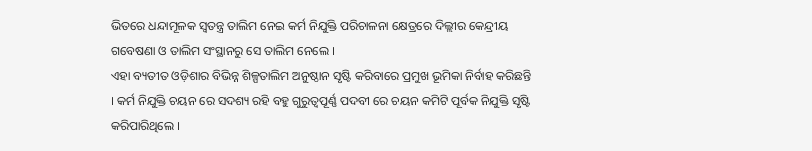ଭିତରେ ଧନ୍ଦାମୂଳକ ସ୍ୱତନ୍ତ୍ର ତାଲିମ ନେଇ କର୍ମ ନିଯୁକ୍ତି ପରିଚାଳନା କ୍ଷେତ୍ରରେ ଦିଲ୍ଲୀର କେନ୍ଦ୍ରୀୟ ଗବେଷଣା ଓ ତାଲିମ ସଂସ୍ଥାନରୁ ସେ ତାଲିମ ନେଲେ ।
ଏହା ବ୍ୟତୀତ ଓଡ଼ିଶାର ବିଭିନ୍ନ ଶିଳ୍ପତାଲିମ ଅନୁଷ୍ଠାନ ସୃଷ୍ଟି କରିବାରେ ପ୍ରମୁଖ ଭୂମିକା ନିର୍ବାହ କରିଛନ୍ତି । କର୍ମ ନିଯୁକ୍ତି ଚୟନ ରେ ସଦଶ୍ୟ ରହି ବହୁ ଗୁରୁତ୍ୱପୂର୍ଣ୍ଣ ପଦବୀ ରେ ଚୟନ କମିଟି ପୂର୍ବକ ନିଯୁକ୍ତି ସୃଷ୍ଟି କରିପାରିଥିଲେ ।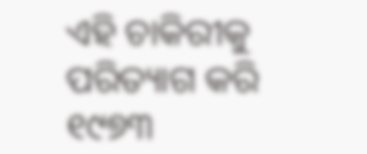ଏହି ଚାକିରୀକୁ ପରିତ୍ୟାଗ କରି ୧୯୭୩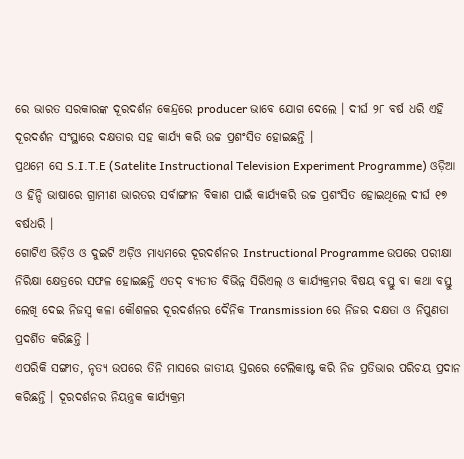ରେ ଭାରତ ସରକାରଙ୍କ ଦୂରଦର୍ଶନ କେନ୍ଦ୍ରରେ producer ଭାବେ ଯୋଗ ଦେଲେ । ଦୀର୍ଘ ୨୮ ବର୍ଷ ଧରି ଏହି ଦୂରଦର୍ଶନ ସଂସ୍ଥାରେ ଦକ୍ଷତାର ସହ କାର୍ଯ୍ୟ କରି ଉଚ୍ଚ ପ୍ରଶଂସିତ ହୋଇଛନ୍ତି ।
ପ୍ରଥମେ ସେ S.I.T.E (Satelite Instructional Television Experiment Programme) ଓଡ଼ିଆ ଓ ହିନ୍ଦି ଭାଷାରେ ଗ୍ରାମୀଣ ଭାରତର ସର୍ବାଙ୍ଗୀନ ବିକାଶ ପାଇଁ କାର୍ଯ୍ୟକରି ଉଚ୍ଚ ପ୍ରଶଂସିତ ହୋଇଥିଲେ ଦୀର୍ଘ ୧୭ ବର୍ଷଧରି ।
ଗୋଟିଏ ଭିଡ଼ିଓ ଓ ଦୁଇଟି ଅଡ଼ିଓ ମାଧ୍ୟମରେ ଦୂରଦର୍ଶନର Instructional Programme ଉପରେ ପରୀକ୍ଷା ନିରିକ୍ଷା କ୍ଷେତ୍ରରେ ସଫଳ ହୋଇଛନ୍ତି ଏତଦ୍ ବ୍ୟତୀତ ବିଭିନ୍ନ ସିରିଏଲ୍ ଓ କାର୍ଯ୍ୟକ୍ରମର ବିଷୟ ବସ୍ତୁ ବା କଥା ବସ୍ତୁ ଲେଖି ଦେଇ ନିଜସ୍ୱ କଳା କୌଶଳର ଦୂରଦର୍ଶନର ଦୈନିକ Transmission ରେ ନିଜର ଦକ୍ଷତା ଓ ନିପୁଣତା ପ୍ରଦର୍ଶିତ କରିଛନ୍ତି ।
ଏପରିକି ସଙ୍ଗୀତ, ନୃତ୍ୟ ଉପରେ ତିନି ମାସରେ ଜାତୀୟ ସ୍ତରରେ ଟେଲିକାଷ୍ଟ କରି ନିଜ ପ୍ରତିଭାର ପରିଚୟ ପ୍ରଦାନ କରିଛନ୍ତି । ଦୂରଦର୍ଶନର ନିୟନ୍ତ୍ରକ କାର୍ଯ୍ୟକ୍ରମ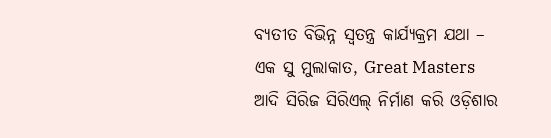ବ୍ୟତୀତ ବିଭିନ୍ନ ସ୍ୱତନ୍ତ୍ର କାର୍ଯ୍ୟକ୍ରମ ଯଥା – ଏକ ସୁ ମୁଲାକାତ, Great Masters ଆଦି ସିରିଜ ସିରିଏଲ୍ ନିର୍ମାଣ କରି ଓଡ଼ିଶାର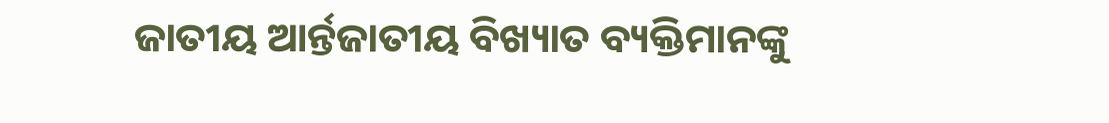ଜାତୀୟ ଆର୍ନ୍ତଜାତୀୟ ବିଖ୍ୟାତ ବ୍ୟକ୍ତିମାନଙ୍କୁ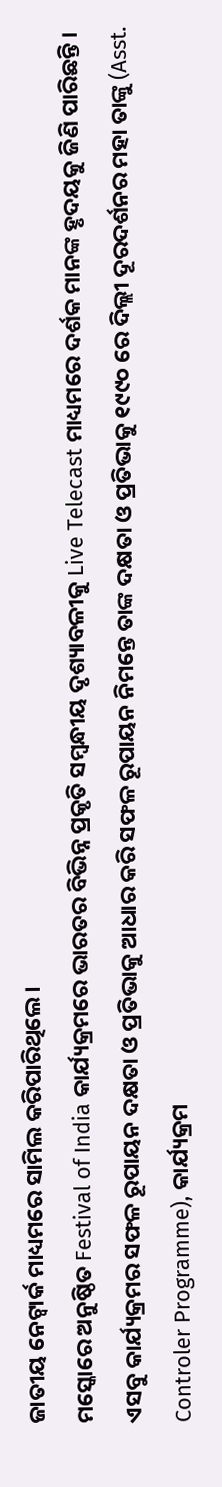ଜାତୀୟ ନେଟ୍ୱାର୍କ ମାଧ୍ୟମରେ ସାମିଲ କରିପାରିଥିଲେ ।
ମସ୍କୋରେ ଅନୁଷ୍ଠିତ Festival of India କାର୍ଯ୍ୟକ୍ରମରେ ଭାରତର ବିଭିନ୍ନ ପ୍ରକୃତି ସମ୍ବନ୍ଧୀୟ ଦୃଶ୍ୟାବଳୀକୁ Live Telecast ମାଧ୍ୟମରେ ଦର୍ଶକ ମାନଙ୍କ ହୃଦୟକୁ ଜିଣି ପାରିଛନ୍ତି ।
ଏସବୁ କାର୍ଯ୍ୟକ୍ରମର ସଫଳ ରୂପାୟନ ଦକ୍ଷତା ଓ ପ୍ରତିଭାକୁ ଆଧାର କରି ସଫଳ ରୂପାୟନ ନିମନ୍ତେ ତାଙ୍କ ଦକ୍ଷତା ଓ ପ୍ରତିଭାକୁ ୧୯୯୦ ରେ ଦିଲ୍ଲୀ ଦୂରଦର୍ଶନର ମହା ତାଙ୍କୁ (Asst. Controler Programme), କାର୍ଯ୍ୟକ୍ରମ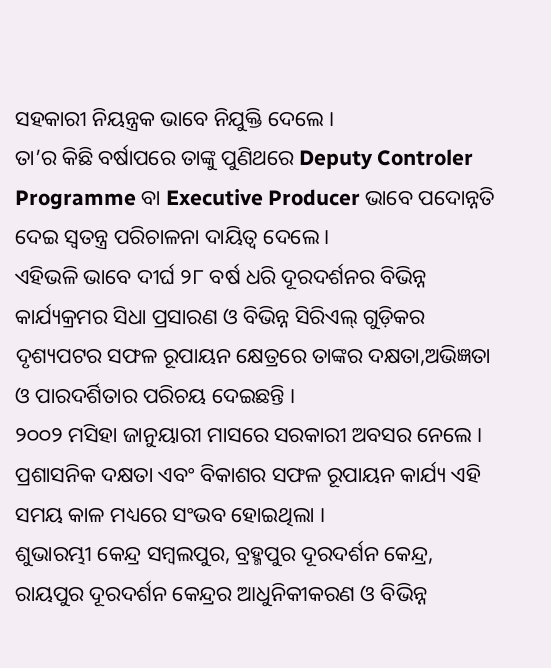ସହକାରୀ ନିୟନ୍ତ୍ରକ ଭାବେ ନିଯୁକ୍ତି ଦେଲେ ।
ତା’ର କିଛି ବର୍ଷାପରେ ତାଙ୍କୁ ପୁଣିଥରେ Deputy Controler Programme ବା Executive Producer ଭାବେ ପଦୋନ୍ନତି ଦେଇ ସ୍ୱତନ୍ତ୍ର ପରିଚାଳନା ଦାୟିତ୍ୱ ଦେଲେ ।
ଏହିଭଳି ଭାବେ ଦୀର୍ଘ ୨୮ ବର୍ଷ ଧରି ଦୂରଦର୍ଶନର ବିଭିନ୍ନ କାର୍ଯ୍ୟକ୍ରମର ସିଧା ପ୍ରସାରଣ ଓ ବିଭିନ୍ନ ସିରିଏଲ୍ ଗୁଡ଼ିକର ଦୃଶ୍ୟପଟର ସଫଳ ରୂପାୟନ କ୍ଷେତ୍ରରେ ତାଙ୍କର ଦକ୍ଷତା,ଅଭିଜ୍ଞତା ଓ ପାରଦର୍ଶିତାର ପରିଚୟ ଦେଇଛନ୍ତି ।
୨୦୦୨ ମସିହା ଜାନୁୟାରୀ ମାସରେ ସରକାରୀ ଅବସର ନେଲେ । ପ୍ରଶାସନିକ ଦକ୍ଷତା ଏବଂ ବିକାଶର ସଫଳ ରୂପାୟନ କାର୍ଯ୍ୟ ଏହି ସମୟ କାଳ ମଧ୍ୟରେ ସଂଭବ ହୋଇଥିଲା ।
ଶୁଭାରମ୍ଭୀ କେନ୍ଦ୍ର ସମ୍ବଲପୁର, ବ୍ରହ୍ମପୁର ଦୂରଦର୍ଶନ କେନ୍ଦ୍ର, ରାୟପୁର ଦୂରଦର୍ଶନ କେନ୍ଦ୍ରର ଆଧୁନିକୀକରଣ ଓ ବିଭିନ୍ନ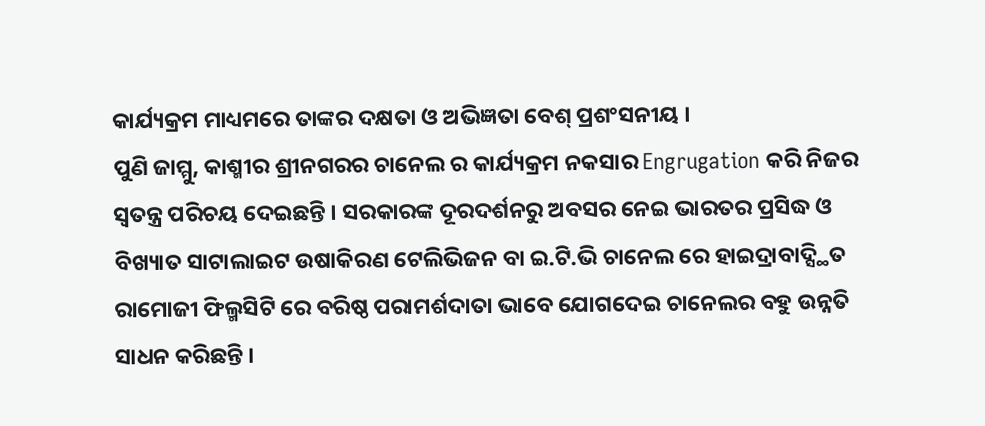କାର୍ଯ୍ୟକ୍ରମ ମାଧ୍ୟମରେ ତାଙ୍କର ଦକ୍ଷତା ଓ ଅଭିଜ୍ଞତା ବେଶ୍ ପ୍ରଶଂସନୀୟ ।
ପୁଣି ଜାମ୍ମୁ, କାଶ୍ମୀର ଶ୍ରୀନଗରର ଚାନେଲ ର କାର୍ଯ୍ୟକ୍ରମ ନକସାର Engrugation କରି ନିଜର ସ୍ୱତନ୍ତ୍ର ପରିଚୟ ଦେଇଛନ୍ତି । ସରକାରଙ୍କ ଦୂରଦର୍ଶନରୁ ଅବସର ନେଇ ଭାରତର ପ୍ରସିଦ୍ଧ ଓ ବିଖ୍ୟାତ ସାଟାଲାଇଟ ଉଷାକିରଣ ଟେଲିଭିଜନ ବା ଇ.ଟି.ଭି ଚାନେଲ ରେ ହାଇଦ୍ରାବାଦ୍ସ୍ଥିତ ରାମୋଜୀ ଫିଲ୍ମସିଟି ରେ ବରିଷ୍ଠ ପରାମର୍ଶଦାତା ଭାବେ ଯୋଗଦେଇ ଚାନେଲର ବହୁ ଉନ୍ନତି ସାଧନ କରିଛନ୍ତି ।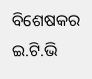ବିଶେଷକର ଇ.ଟି.ଭି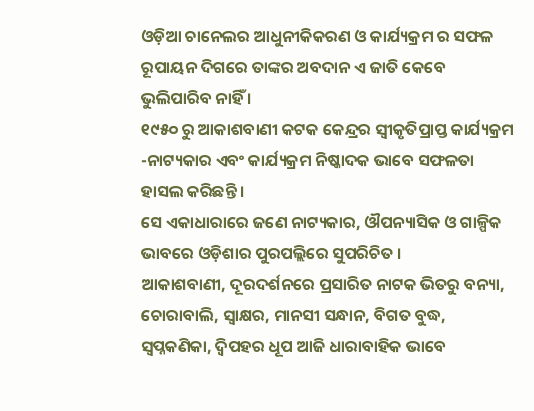ଓଡ଼ିଆ ଚାନେଲର ଆଧୁନୀକିକରଣ ଓ କାର୍ଯ୍ୟକ୍ରମ ର ସଫଳ ରୂପାୟନ ଦିଗରେ ତାଙ୍କର ଅବଦାନ ଏ ଜାତି କେବେ ଭୁଲିପାରିବ ନାହିଁ ।
୧୯୫୦ ରୁ ଆକାଶବାଣୀ କଟକ କେନ୍ଦ୍ରର ସ୍ୱୀକୃତିପ୍ରାପ୍ତ କାର୍ଯ୍ୟକ୍ରମ -ନାଟ୍ୟକାର ଏବଂ କାର୍ଯ୍ୟକ୍ରମ ନିଷ୍କାଦକ ଭାବେ ସଫଳତା ହାସଲ କରିଛନ୍ତି ।
ସେ ଏକାଧାରାରେ ଜଣେ ନାଟ୍ୟକାର, ଔପନ୍ୟାସିକ ଓ ଗାଳ୍ପିକ ଭାବରେ ଓଡ଼ିଶାର ପୁରପଲ୍ଲିରେ ସୁପରିଚିତ ।
ଆକାଶବାଣୀ, ଦୂରଦର୍ଶନରେ ପ୍ରସାରିତ ନାଟକ ଭିତରୁ ବନ୍ୟା, ଚୋରାବାଲି, ସ୍ୱାକ୍ଷର, ମାନସୀ ସନ୍ଧାନ, ବିଗତ ବୁଦ୍ଧ, ସ୍ୱପ୍ନକଣିକା, ଦ୍ୱିପହର ଧୂପ ଆଜି ଧାରାବାହିକ ଭାବେ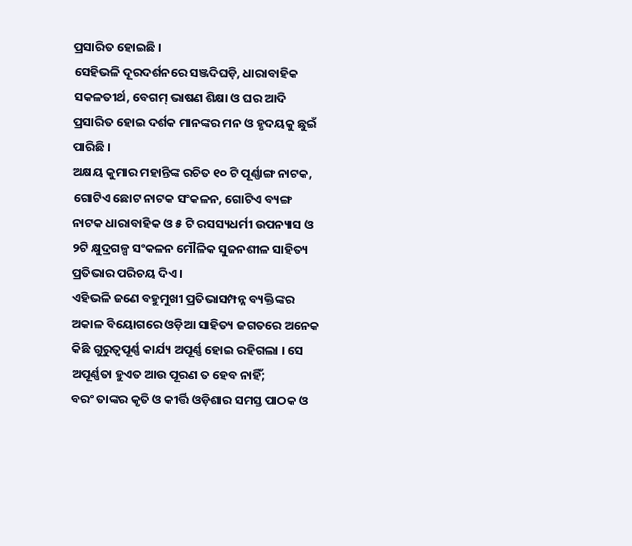ପ୍ରସାରିତ ହୋଇଛି ।
ସେହିଭଳି ଦୂରଦର୍ଶନରେ ସଞ୍ଜଦିଘଡ଼ି, ଧାରାବାହିକ ସକଳତୀର୍ଥ, ବେଗମ୍ ଭାଷଣ ଶିକ୍ଷା ଓ ଘର ଆଦି ପ୍ରସାରିତ ହୋଇ ଦର୍ଶକ ମାନଙ୍କର ମନ ଓ ହୃଦୟକୁ ଛୁଇଁ ପାରିଛି ।
ଅକ୍ଷୟ କୁମାର ମହାନ୍ତିଙ୍କ ରଚିତ ୧୦ ଟି ପୂର୍ଣ୍ଣାଙ୍ଗ ନାଟକ, ଗୋଟିଏ ଛୋଟ ନାଟକ ସଂକଳନ, ଗୋଟିଏ ବ୍ୟଙ୍ଗ ନାଟକ ଧାରାବାହିକ ଓ ୫ ଟି ରସସ୍ୟଧର୍ମୀ ଉପନ୍ୟାସ ଓ ୨ଟି କ୍ଷୁଦ୍ରଗଳ୍ପ ସଂକଳନ ମୌଳିକ ସୁଜନଶୀଳ ସାହିତ୍ୟ ପ୍ରତିଭାର ପରିଚୟ ଦିଏ ।
ଏହିଭଳି ଜଣେ ବହୁମୁଖୀ ପ୍ରତିଭାସମ୍ପନ୍ନ ବ୍ୟକ୍ତିଙ୍କର ଅକାଳ ବିୟୋଗରେ ଓଡ଼ିଆ ସାହିତ୍ୟ ଜଗତରେ ଅନେକ କିଛି ଗୁରୁତ୍ୱପୂର୍ଣ୍ଣ କାର୍ଯ୍ୟ ଅପୂର୍ଣ୍ଣ ହୋଇ ରହିଗଲା । ସେ ଅପୂର୍ଣ୍ଣତା ହୁଏତ ଆଉ ପୂରଣ ତ ହେବ ନାହିଁ;
ବରଂ ତାଙ୍କର କୃତି ଓ କୀର୍ତ୍ତି ଓଡ଼ିଶାର ସମସ୍ତ ପାଠକ ଓ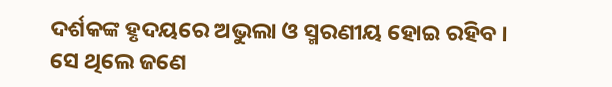ଦର୍ଶକଙ୍କ ହୃଦୟରେ ଅଭୁଲା ଓ ସ୍ମରଣୀୟ ହୋଇ ରହିବ ।
ସେ ଥିଲେ ଜଣେ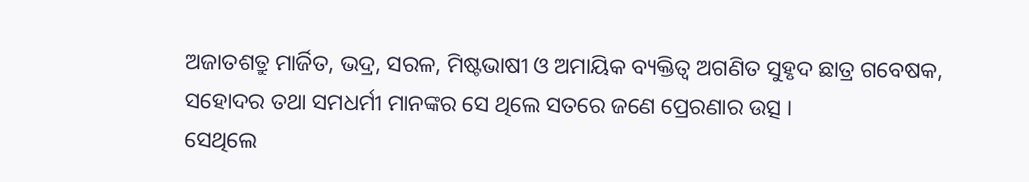ଅଜାତଶତ୍ରୁ ମାର୍ଜିତ, ଭଦ୍ର, ସରଳ, ମିଷ୍ଟଭାଷୀ ଓ ଅମାୟିକ ବ୍ୟକ୍ତିତ୍ୱ ଅଗଣିତ ସୁହୃଦ ଛାତ୍ର ଗବେଷକ, ସହୋଦର ତଥା ସମଧର୍ମୀ ମାନଙ୍କର ସେ ଥିଲେ ସତରେ ଜଣେ ପ୍ରେରଣାର ଉତ୍ସ ।
ସେଥିଲେ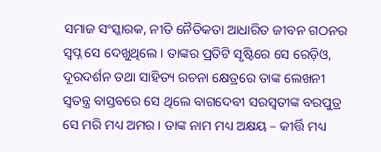ସମାଜ ସଂସ୍କାରକ, ନୀତି ନୈତିକତା ଆଧାରିତ ଜୀବନ ଗଠନର ସ୍ୱପ୍ନ ସେ ଦେଖୁଥିଲେ । ତାଙ୍କର ପ୍ରତିଟି ସୃଷ୍ଟିରେ ସେ ରେଡ଼ିଓ, ଦୂରଦର୍ଶନ ତଥା ସାହିତ୍ୟ ରଚନା କ୍ଷେତ୍ରରେ ତାଙ୍କ ଲେଖନୀ ସ୍ୱତନ୍ତ୍ର ବାସ୍ତବରେ ସେ ଥିଲେ ବାଗଦେବୀ ସରସ୍ୱତୀଙ୍କ ବରପୁତ୍ର ସେ ମରି ମଧ୍ୟ ଅମର । ତାଙ୍କ ନାମ ମଧ୍ୟ ଅକ୍ଷୟ – କୀର୍ତ୍ତି ମଧ୍ୟ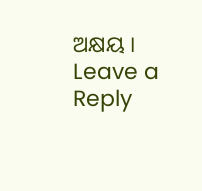ଅକ୍ଷୟ ।
Leave a Reply